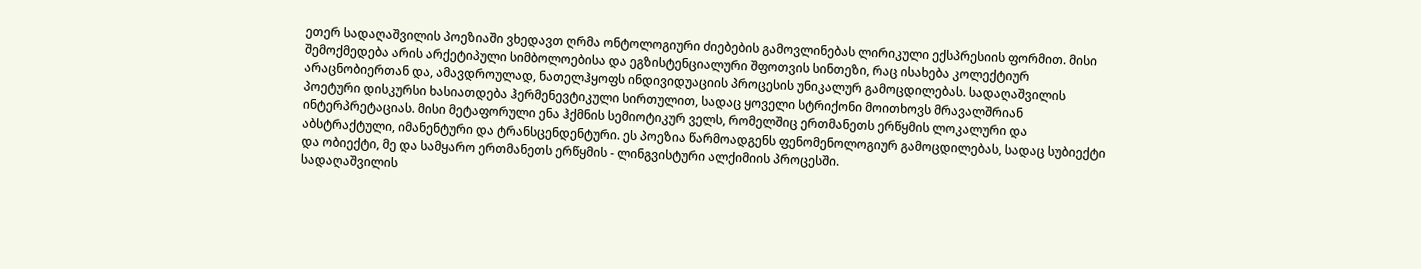ეთერ სადაღაშვილის პოეზიაში ვხედავთ ღრმა ონტოლოგიური ძიებების გამოვლინებას ლირიკული ექსპრესიის ფორმით. მისი შემოქმედება არის არქეტიპული სიმბოლოებისა და ეგზისტენციალური შფოთვის სინთეზი, რაც ისახება კოლექტიურ არაცნობიერთან და, ამავდროულად, ნათელჰყოფს ინდივიდუაციის პროცესის უნიკალურ გამოცდილებას. სადაღაშვილის პოეტური დისკურსი ხასიათდება ჰერმენევტიკული სირთულით, სადაც ყოველი სტრიქონი მოითხოვს მრავალშრიან ინტერპრეტაციას. მისი მეტაფორული ენა ჰქმნის სემიოტიკურ ველს, რომელშიც ერთმანეთს ერწყმის ლოკალური და აბსტრაქტული, იმანენტური და ტრანსცენდენტური. ეს პოეზია წარმოადგენს ფენომენოლოგიურ გამოცდილებას, სადაც სუბიექტი და ობიექტი, მე და სამყარო ერთმანეთს ერწყმის - ლინგვისტური ალქიმიის პროცესში.
სადაღაშვილის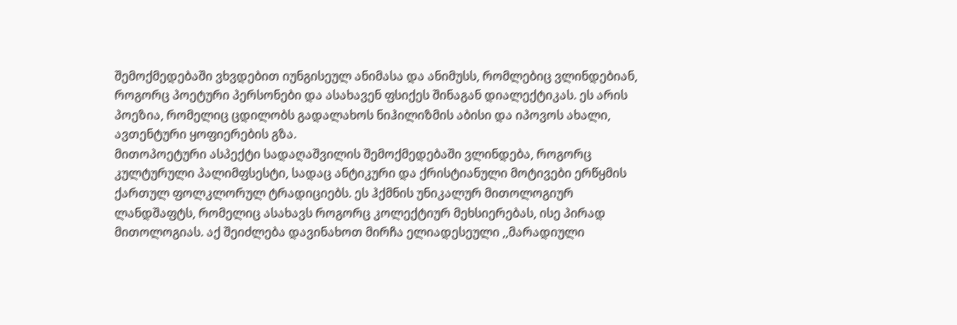შემოქმედებაში ვხვდებით იუნგისეულ ანიმასა და ანიმუსს, რომლებიც ვლინდებიან, როგორც პოეტური პერსონები და ასახავენ ფსიქეს შინაგან დიალექტიკას. ეს არის პოეზია, რომელიც ცდილობს გადალახოს ნიჰილიზმის აბისი და იპოვოს ახალი, ავთენტური ყოფიერების გზა.
მითოპოეტური ასპექტი სადაღაშვილის შემოქმედებაში ვლინდება, როგორც კულტურული პალიმფსესტი, სადაც ანტიკური და ქრისტიანული მოტივები ერწყმის ქართულ ფოლკლორულ ტრადიციებს. ეს ჰქმნის უნიკალურ მითოლოგიურ ლანდშაფტს, რომელიც ასახავს როგორც კოლექტიურ მეხსიერებას, ისე პირად მითოლოგიას. აქ შეიძლება დავინახოთ მირჩა ელიადესეული ,,მარადიული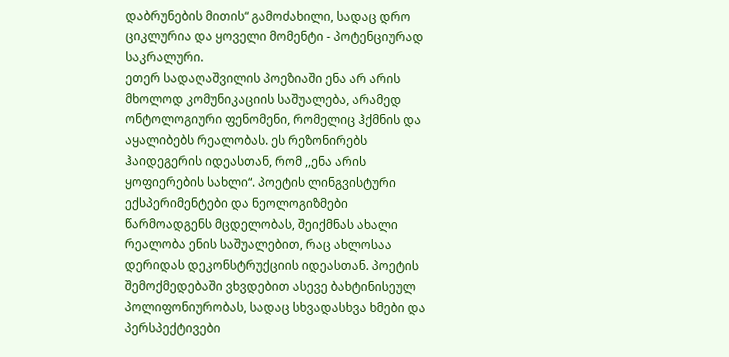დაბრუნების მითის“ გამოძახილი, სადაც დრო ციკლურია და ყოველი მომენტი - პოტენციურად საკრალური.
ეთერ სადაღაშვილის პოეზიაში ენა არ არის მხოლოდ კომუნიკაციის საშუალება, არამედ ონტოლოგიური ფენომენი, რომელიც ჰქმნის და აყალიბებს რეალობას. ეს რეზონირებს ჰაიდეგერის იდეასთან, რომ ,,ენა არის ყოფიერების სახლი“. პოეტის ლინგვისტური ექსპერიმენტები და ნეოლოგიზმები წარმოადგენს მცდელობას, შეიქმნას ახალი რეალობა ენის საშუალებით, რაც ახლოსაა დერიდას დეკონსტრუქციის იდეასთან. პოეტის შემოქმედებაში ვხვდებით ასევე ბახტინისეულ პოლიფონიურობას, სადაც სხვადასხვა ხმები და პერსპექტივები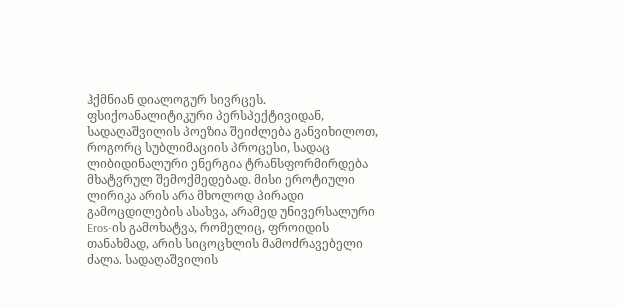ჰქმნიან დიალოგურ სივრცეს.
ფსიქოანალიტიკური პერსპექტივიდან, სადაღაშვილის პოეზია შეიძლება განვიხილოთ, როგორც სუბლიმაციის პროცესი, სადაც ლიბიდინალური ენერგია ტრანსფორმირდება მხატვრულ შემოქმედებად. მისი ეროტიული ლირიკა არის არა მხოლოდ პირადი გამოცდილების ასახვა, არამედ უნივერსალური Eros-ის გამოხატვა, რომელიც, ფროიდის თანახმად, არის სიცოცხლის მამოძრავებელი ძალა. სადაღაშვილის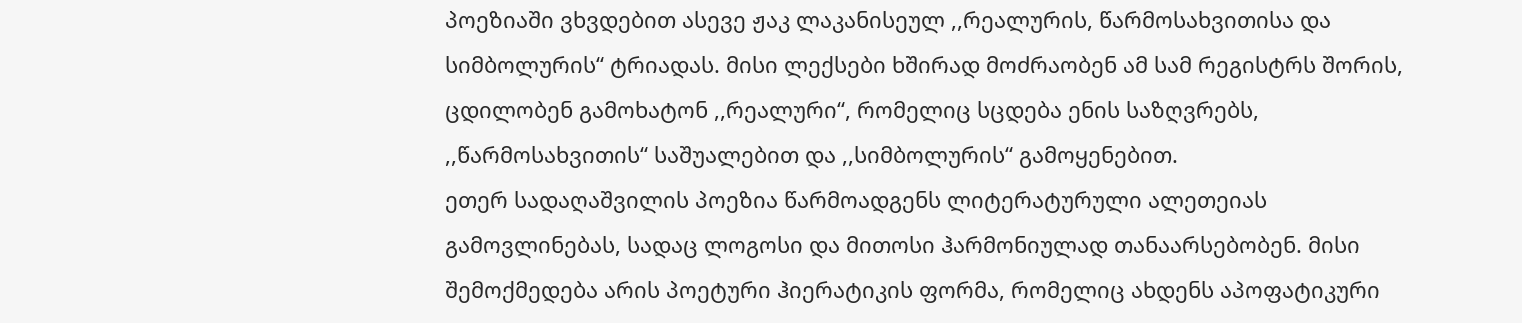პოეზიაში ვხვდებით ასევე ჟაკ ლაკანისეულ ,,რეალურის, წარმოსახვითისა და სიმბოლურის“ ტრიადას. მისი ლექსები ხშირად მოძრაობენ ამ სამ რეგისტრს შორის, ცდილობენ გამოხატონ ,,რეალური“, რომელიც სცდება ენის საზღვრებს, ,,წარმოსახვითის“ საშუალებით და ,,სიმბოლურის“ გამოყენებით.
ეთერ სადაღაშვილის პოეზია წარმოადგენს ლიტერატურული ალეთეიას გამოვლინებას, სადაც ლოგოსი და მითოსი ჰარმონიულად თანაარსებობენ. მისი შემოქმედება არის პოეტური ჰიერატიკის ფორმა, რომელიც ახდენს აპოფატიკური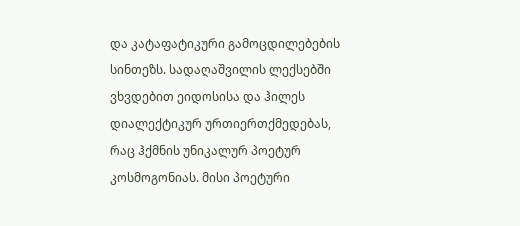და კატაფატიკური გამოცდილებების სინთეზს. სადაღაშვილის ლექსებში ვხვდებით ეიდოსისა და ჰილეს დიალექტიკურ ურთიერთქმედებას, რაც ჰქმნის უნიკალურ პოეტურ კოსმოგონიას. მისი პოეტური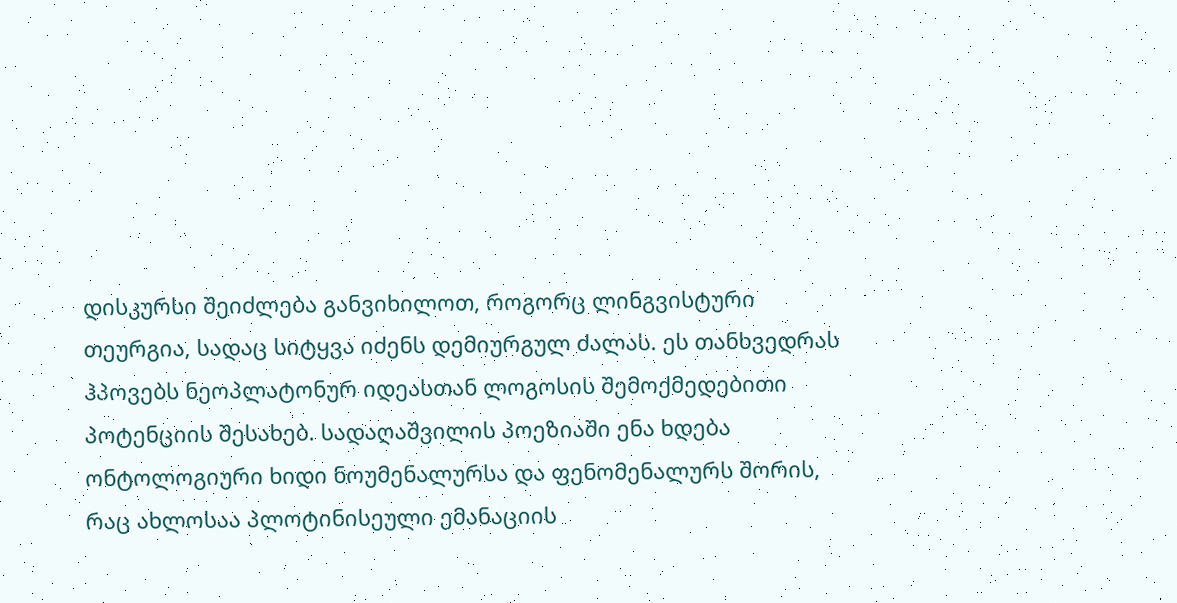დისკურსი შეიძლება განვიხილოთ, როგორც ლინგვისტური თეურგია, სადაც სიტყვა იძენს დემიურგულ ძალას. ეს თანხვედრას ჰპოვებს ნეოპლატონურ იდეასთან ლოგოსის შემოქმედებითი პოტენციის შესახებ. სადაღაშვილის პოეზიაში ენა ხდება ონტოლოგიური ხიდი ნოუმენალურსა და ფენომენალურს შორის, რაც ახლოსაა პლოტინისეული ემანაციის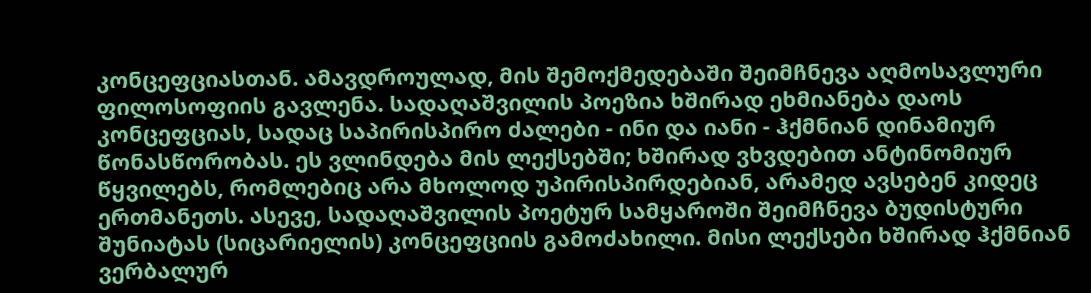კონცეფციასთან. ამავდროულად, მის შემოქმედებაში შეიმჩნევა აღმოსავლური ფილოსოფიის გავლენა. სადაღაშვილის პოეზია ხშირად ეხმიანება დაოს კონცეფციას, სადაც საპირისპირო ძალები - ინი და იანი - ჰქმნიან დინამიურ წონასწორობას. ეს ვლინდება მის ლექსებში; ხშირად ვხვდებით ანტინომიურ წყვილებს, რომლებიც არა მხოლოდ უპირისპირდებიან, არამედ ავსებენ კიდეც ერთმანეთს. ასევე, სადაღაშვილის პოეტურ სამყაროში შეიმჩნევა ბუდისტური შუნიატას (სიცარიელის) კონცეფციის გამოძახილი. მისი ლექსები ხშირად ჰქმნიან ვერბალურ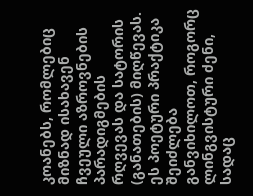კოანებს, რომლებიც მიზნად ისახავენ ჩვეული აზროვნების პარადიგმების რღვევას და სატორის (განათების) მიღწევას. ეს პოეტური პრაქტიკა შეიძლება განვიხილოთ, როგორც ლინგვისტური ძენი, სადაც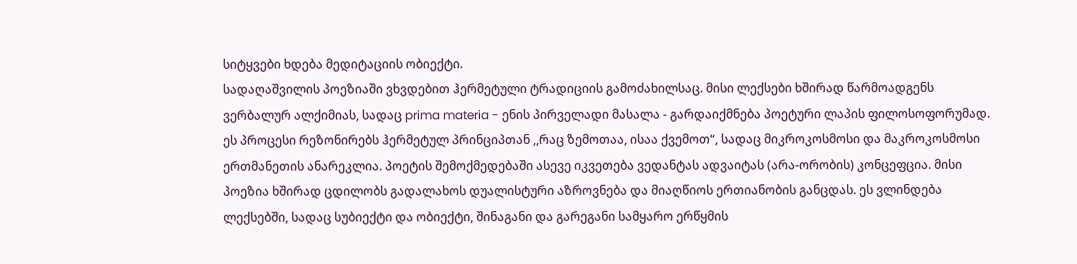სიტყვები ხდება მედიტაციის ობიექტი.
სადაღაშვილის პოეზიაში ვხვდებით ჰერმეტული ტრადიციის გამოძახილსაც. მისი ლექსები ხშირად წარმოადგენს ვერბალურ ალქიმიას, სადაც prima materia - ენის პირველადი მასალა - გარდაიქმნება პოეტური ლაპის ფილოსოფორუმად. ეს პროცესი რეზონირებს ჰერმეტულ პრინციპთან ,,რაც ზემოთაა, ისაა ქვემოთ“, სადაც მიკროკოსმოსი და მაკროკოსმოსი ერთმანეთის ანარეკლია. პოეტის შემოქმედებაში ასევე იკვეთება ვედანტას ადვაიტას (არა-ორობის) კონცეფცია. მისი პოეზია ხშირად ცდილობს გადალახოს დუალისტური აზროვნება და მიაღწიოს ერთიანობის განცდას. ეს ვლინდება ლექსებში, სადაც სუბიექტი და ობიექტი, შინაგანი და გარეგანი სამყარო ერწყმის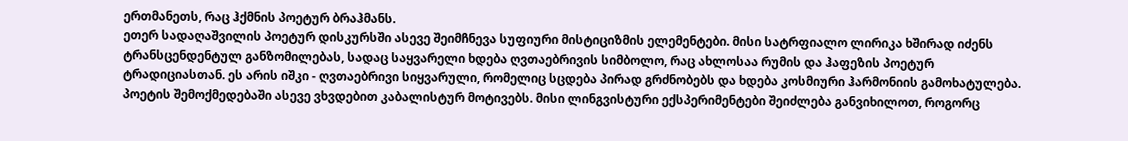ერთმანეთს, რაც ჰქმნის პოეტურ ბრაჰმანს.
ეთერ სადაღაშვილის პოეტურ დისკურსში ასევე შეიმჩნევა სუფიური მისტიციზმის ელემენტები. მისი სატრფიალო ლირიკა ხშირად იძენს ტრანსცენდენტულ განზომილებას, სადაც საყვარელი ხდება ღვთაებრივის სიმბოლო, რაც ახლოსაა რუმის და ჰაფეზის პოეტურ ტრადიციასთან. ეს არის იშკი - ღვთაებრივი სიყვარული, რომელიც სცდება პირად გრძნობებს და ხდება კოსმიური ჰარმონიის გამოხატულება.
პოეტის შემოქმედებაში ასევე ვხვდებით კაბალისტურ მოტივებს. მისი ლინგვისტური ექსპერიმენტები შეიძლება განვიხილოთ, როგორც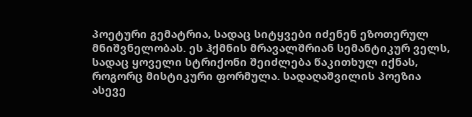პოეტური გემატრია, სადაც სიტყვები იძენენ ეზოთერულ მნიშვნელობას. ეს ჰქმნის მრავალშრიან სემანტიკურ ველს, სადაც ყოველი სტრიქონი შეიძლება წაკითხულ იქნას, როგორც მისტიკური ფორმულა. სადაღაშვილის პოეზია ასევე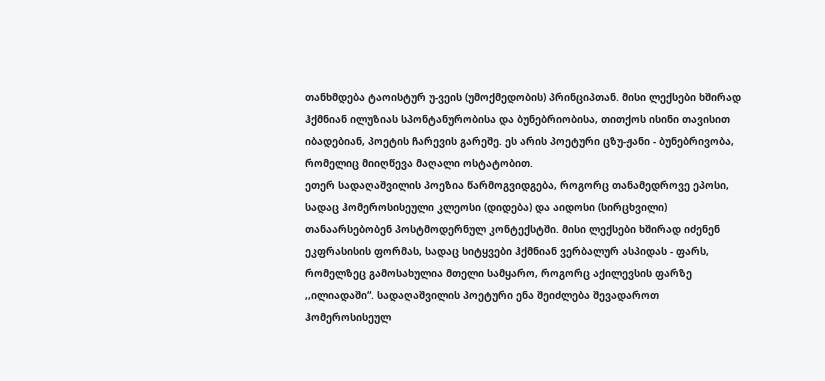თანხმდება ტაოისტურ უ-ვეის (უმოქმედობის) პრინციპთან. მისი ლექსები ხშირად ჰქმნიან ილუზიას სპონტანურობისა და ბუნებრიობისა, თითქოს ისინი თავისით იბადებიან, პოეტის ჩარევის გარეშე. ეს არის პოეტური ცზუ-ჟანი - ბუნებრივობა, რომელიც მიიღწევა მაღალი ოსტატობით.
ეთერ სადაღაშვილის პოეზია წარმოგვიდგება, როგორც თანამედროვე ეპოსი, სადაც ჰომეროსისეული კლეოსი (დიდება) და აიდოსი (სირცხვილი) თანაარსებობენ პოსტმოდერნულ კონტექსტში. მისი ლექსები ხშირად იძენენ ეკფრასისის ფორმას, სადაც სიტყვები ჰქმნიან ვერბალურ ასპიდას - ფარს, რომელზეც გამოსახულია მთელი სამყარო, როგორც აქილევსის ფარზე ,,ილიადაში“. სადაღაშვილის პოეტური ენა შეიძლება შევადაროთ ჰომეროსისეულ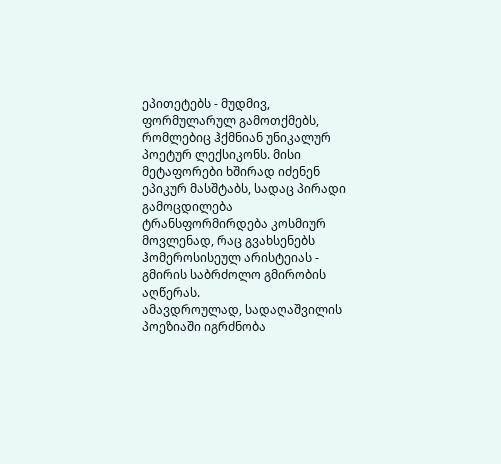ეპითეტებს - მუდმივ, ფორმულარულ გამოთქმებს, რომლებიც ჰქმნიან უნიკალურ პოეტურ ლექსიკონს. მისი მეტაფორები ხშირად იძენენ ეპიკურ მასშტაბს, სადაც პირადი გამოცდილება ტრანსფორმირდება კოსმიურ მოვლენად, რაც გვახსენებს ჰომეროსისეულ არისტეიას - გმირის საბრძოლო გმირობის აღწერას.
ამავდროულად, სადაღაშვილის პოეზიაში იგრძნობა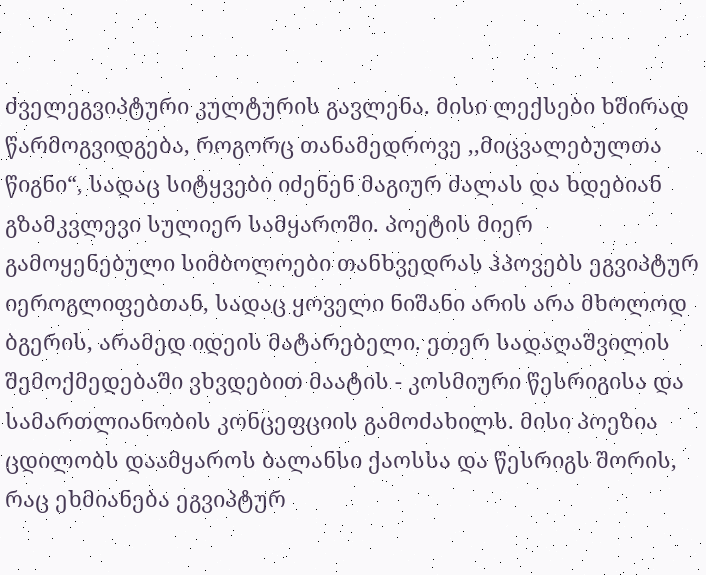ძველეგვიპტური კულტურის გავლენა. მისი ლექსები ხშირად წარმოგვიდგება, როგორც თანამედროვე ,,მიცვალებულთა წიგნი“, სადაც სიტყვები იძენენ მაგიურ ძალას და ხდებიან გზამკვლევი სულიერ სამყაროში. პოეტის მიერ გამოყენებული სიმბოლოები თანხვედრას ჰპოვებს ეგვიპტურ იეროგლიფებთან, სადაც ყოველი ნიშანი არის არა მხოლოდ ბგერის, არამედ იდეის მატარებელი. ეთერ სადაღაშვილის შემოქმედებაში ვხვდებით მაატის - კოსმიური წესრიგისა და სამართლიანობის კონცეფციის გამოძახილს. მისი პოეზია ცდილობს დაამყაროს ბალანსი ქაოსსა და წესრიგს შორის, რაც ეხმიანება ეგვიპტურ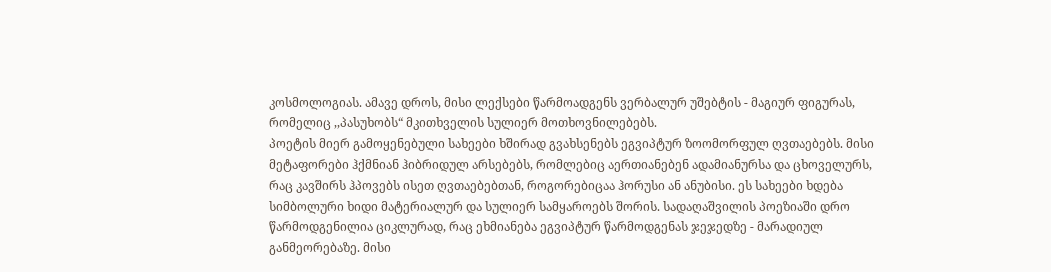კოსმოლოგიას. ამავე დროს, მისი ლექსები წარმოადგენს ვერბალურ უშებტის - მაგიურ ფიგურას, რომელიც ,,პასუხობს“ მკითხველის სულიერ მოთხოვნილებებს.
პოეტის მიერ გამოყენებული სახეები ხშირად გვახსენებს ეგვიპტურ ზოომორფულ ღვთაებებს. მისი მეტაფორები ჰქმნიან ჰიბრიდულ არსებებს, რომლებიც აერთიანებენ ადამიანურსა და ცხოველურს, რაც კავშირს ჰპოვებს ისეთ ღვთაებებთან, როგორებიცაა ჰორუსი ან ანუბისი. ეს სახეები ხდება სიმბოლური ხიდი მატერიალურ და სულიერ სამყაროებს შორის. სადაღაშვილის პოეზიაში დრო წარმოდგენილია ციკლურად, რაც ეხმიანება ეგვიპტურ წარმოდგენას ჯეჯედზე - მარადიულ განმეორებაზე. მისი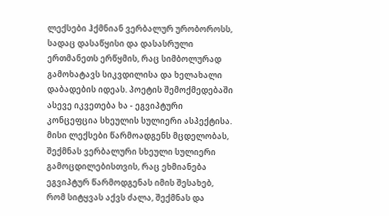ლექსები ჰქმნიან ვერბალურ ურობოროსს, სადაც დასაწყისი და დასასრული ერთმანეთს ერწყმის, რაც სიმბოლურად გამოხატავს სიკვდილისა და ხელახალი დაბადების იდეას. პოეტის შემოქმედებაში ასევე იკვეთება ხა - ეგვიპტური კონცეფცია სხეულის სულიერი ასპექტისა. მისი ლექსები წარმოადგენს მცდელობას, შექმნას ვერბალური სხეული სულიერი გამოცდილებისთვის, რაც ეხმიანება ეგვიპტურ წარმოდგენას იმის შესახებ, რომ სიტყვას აქვს ძალა, შექმნას და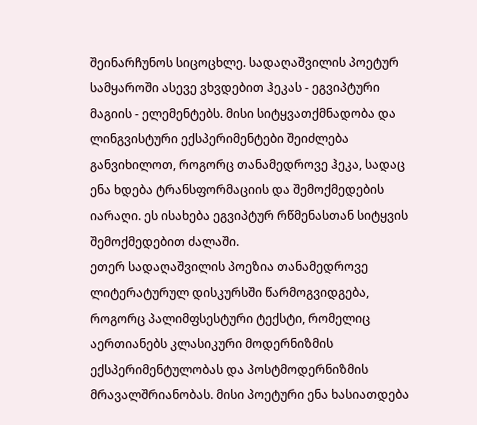შეინარჩუნოს სიცოცხლე. სადაღაშვილის პოეტურ სამყაროში ასევე ვხვდებით ჰეკას - ეგვიპტური მაგიის - ელემენტებს. მისი სიტყვათქმნადობა და ლინგვისტური ექსპერიმენტები შეიძლება განვიხილოთ, როგორც თანამედროვე ჰეკა, სადაც ენა ხდება ტრანსფორმაციის და შემოქმედების იარაღი. ეს ისახება ეგვიპტურ რწმენასთან სიტყვის შემოქმედებით ძალაში.
ეთერ სადაღაშვილის პოეზია თანამედროვე ლიტერატურულ დისკურსში წარმოგვიდგება, როგორც პალიმფსესტური ტექსტი, რომელიც აერთიანებს კლასიკური მოდერნიზმის ექსპერიმენტულობას და პოსტმოდერნიზმის მრავალშრიანობას. მისი პოეტური ენა ხასიათდება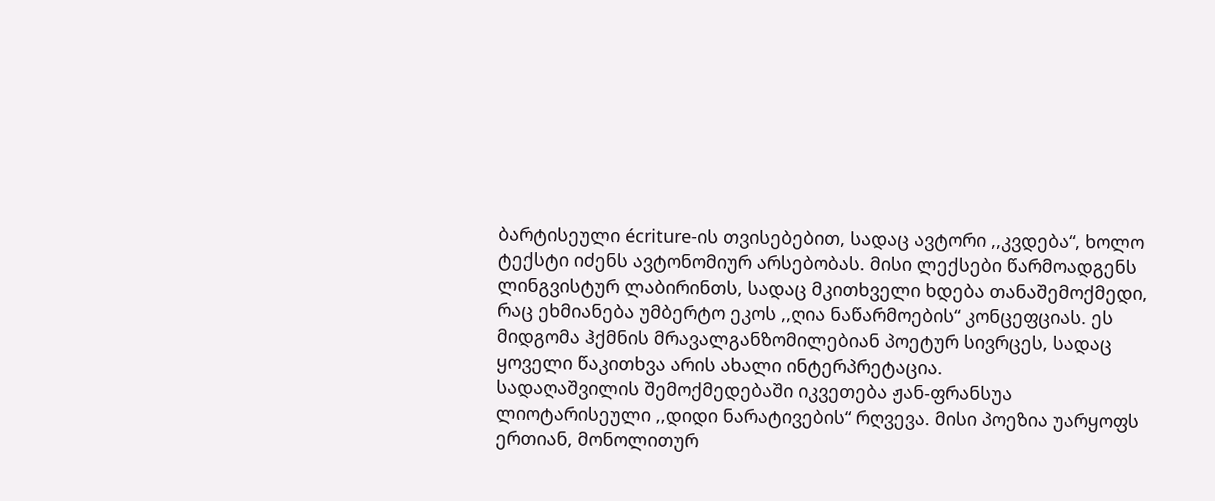ბარტისეული écriture-ის თვისებებით, სადაც ავტორი ,,კვდება“, ხოლო ტექსტი იძენს ავტონომიურ არსებობას. მისი ლექსები წარმოადგენს ლინგვისტურ ლაბირინთს, სადაც მკითხველი ხდება თანაშემოქმედი, რაც ეხმიანება უმბერტო ეკოს ,,ღია ნაწარმოების“ კონცეფციას. ეს მიდგომა ჰქმნის მრავალგანზომილებიან პოეტურ სივრცეს, სადაც ყოველი წაკითხვა არის ახალი ინტერპრეტაცია.
სადაღაშვილის შემოქმედებაში იკვეთება ჟან-ფრანსუა ლიოტარისეული ,,დიდი ნარატივების“ რღვევა. მისი პოეზია უარყოფს ერთიან, მონოლითურ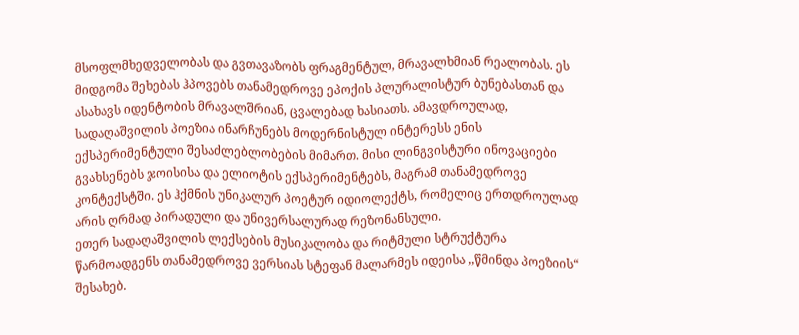მსოფლმხედველობას და გვთავაზობს ფრაგმენტულ, მრავალხმიან რეალობას. ეს მიდგომა შეხებას ჰპოვებს თანამედროვე ეპოქის პლურალისტურ ბუნებასთან და ასახავს იდენტობის მრავალშრიან, ცვალებად ხასიათს. ამავდროულად, სადაღაშვილის პოეზია ინარჩუნებს მოდერნისტულ ინტერესს ენის ექსპერიმენტული შესაძლებლობების მიმართ. მისი ლინგვისტური ინოვაციები გვახსენებს ჯოისისა და ელიოტის ექსპერიმენტებს, მაგრამ თანამედროვე კონტექსტში. ეს ჰქმნის უნიკალურ პოეტურ იდიოლექტს, რომელიც ერთდროულად არის ღრმად პირადული და უნივერსალურად რეზონანსული.
ეთერ სადაღაშვილის ლექსების მუსიკალობა და რიტმული სტრუქტურა წარმოადგენს თანამედროვე ვერსიას სტეფან მალარმეს იდეისა ,,წმინდა პოეზიის“ შესახებ.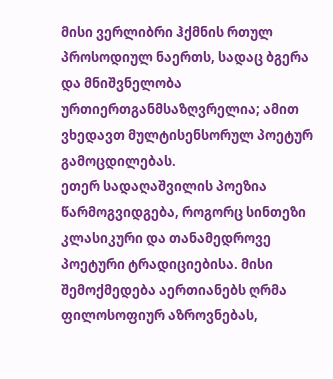მისი ვერლიბრი ჰქმნის რთულ პროსოდიულ ნაერთს, სადაც ბგერა და მნიშვნელობა ურთიერთგანმსაზღვრელია; ამით ვხედავთ მულტისენსორულ პოეტურ გამოცდილებას.
ეთერ სადაღაშვილის პოეზია წარმოგვიდგება, როგორც სინთეზი კლასიკური და თანამედროვე პოეტური ტრადიციებისა. მისი შემოქმედება აერთიანებს ღრმა ფილოსოფიურ აზროვნებას,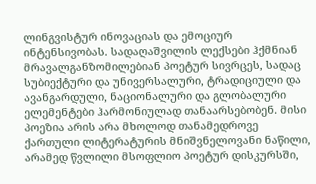ლინგვისტურ ინოვაციას და ემოციურ ინტენსივობას. სადაღაშვილის ლექსები ჰქმნიან მრავალგანზომილებიან პოეტურ სივრცეს, სადაც სუბიექტური და უნივერსალური, ტრადიციული და ავანგარდული, ნაციონალური და გლობალური ელემენტები ჰარმონიულად თანაარსებობენ. მისი პოეზია არის არა მხოლოდ თანამედროვე ქართული ლიტერატურის მნიშვნელოვანი ნაწილი, არამედ წვლილი მსოფლიო პოეტურ დისკურსში,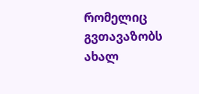რომელიც გვთავაზობს ახალ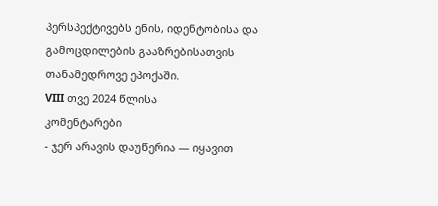პერსპექტივებს ენის, იდენტობისა და გამოცდილების გააზრებისათვის თანამედროვე ეპოქაში.
VIII თვე 2024 წლისა
კომენტარები
- ჯერ არავის დაუწერია — იყავით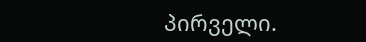პირველი.